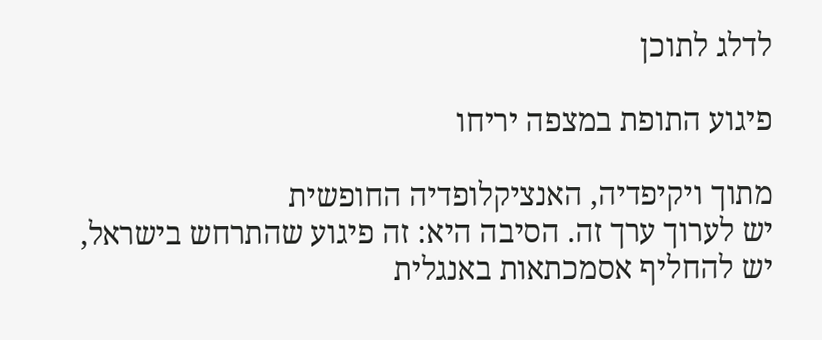לדלג לתוכן

פיגוע התופת במצפה יריחו

מתוך ויקיפדיה, האנציקלופדיה החופשית
יש לערוך ערך זה. הסיבה היא: זה פיגוע שהתרחש בישראל, יש להחליף אסמכתאות באנגלית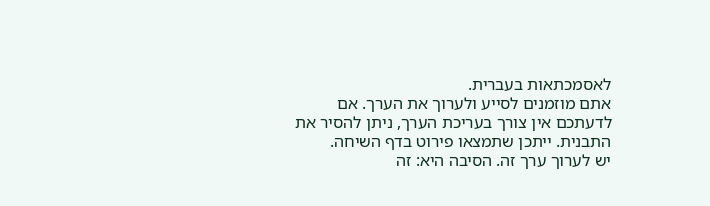לאסמכתאות בעברית.
אתם מוזמנים לסייע ולערוך את הערך. אם לדעתכם אין צורך בעריכת הערך, ניתן להסיר את התבנית. ייתכן שתמצאו פירוט בדף השיחה.
יש לערוך ערך זה. הסיבה היא: זה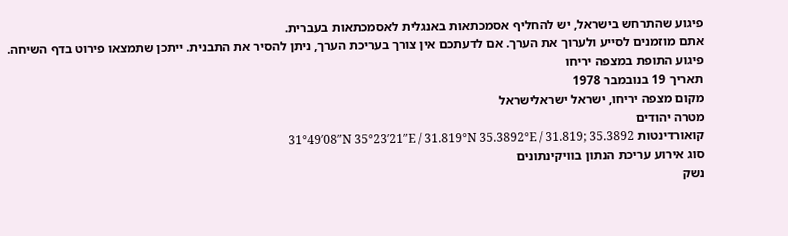פיגוע שהתרחש בישראל, יש להחליף אסמכתאות באנגלית לאסמכתאות בעברית.
אתם מוזמנים לסייע ולערוך את הערך. אם לדעתכם אין צורך בעריכת הערך, ניתן להסיר את התבנית. ייתכן שתמצאו פירוט בדף השיחה.
פיגוע התופת במצפה יריחו
תאריך 19 בנובמבר 1978
מקום מצפה יריחו, ישראל ישראלישראל
מטרה יהודים
קואורדינטות 31°49′08″N 35°23′21″E / 31.819°N 35.3892°E / 31.819; 35.3892
סוג אירוע עריכת הנתון בוויקינתונים
נשק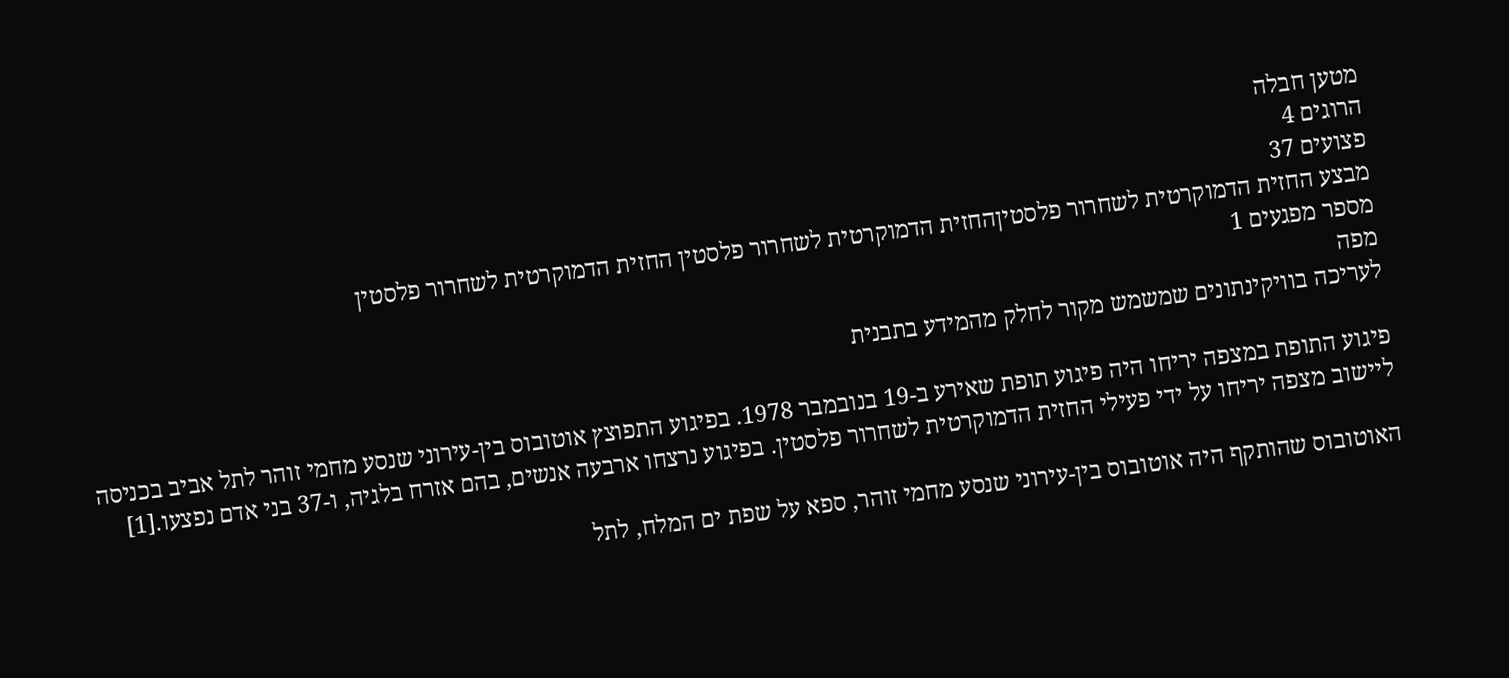מטען חבלה
הרוגים 4
פצועים 37
מבצע החזית הדמוקרטית לשחרור פלסטיןהחזית הדמוקרטית לשחרור פלסטין החזית הדמוקרטית לשחרור פלסטין
מספר מפגעים 1
מפה
לעריכה בוויקינתונים שמשמש מקור לחלק מהמידע בתבנית

פיגוע התופת במצפה יריחו היה פיגוע תופת שאירע ב-19 בנובמבר 1978. בפיגוע התפוצץ אוטובוס בין-עירוני שנסע מחמי זוהר לתל אביב בכניסה ליישוב מצפה יריחו על ידי פעילי החזית הדמוקרטית לשחרור פלסטין. בפיגוע נרצחו ארבעה אנשים, בהם אזרח בלגיה, ו-37 בני אדם נפצעו.[1]

האוטובוס שהותקף היה אוטובוס בין-עירוני שנסע מחמי זוהר, ספא על שפת ים המלח, לתל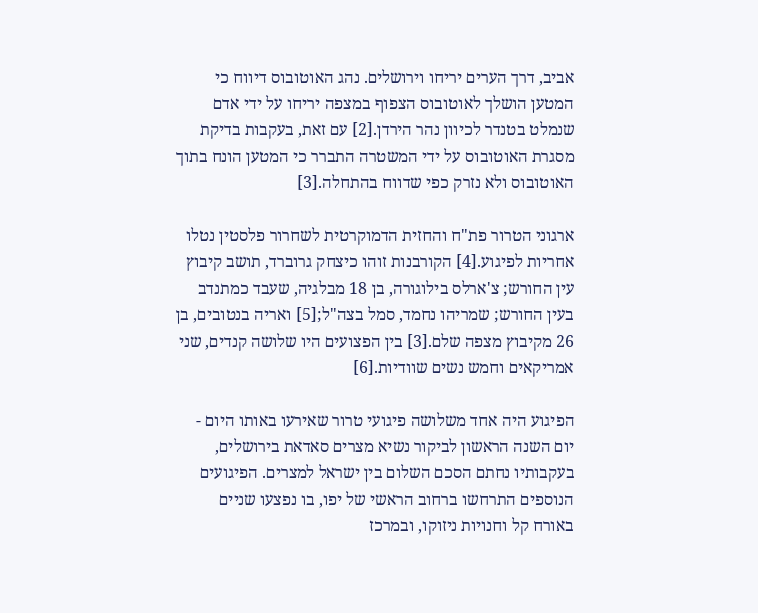אביב, דרך הערים יריחו וירושלים. נהג האוטובוס דיווח כי המטען הושלך לאוטובוס הצפוף במצפה יריחו על ידי אדם שנמלט בטנדר לכיוון נהר הירדן.[2] עם זאת, בעקבות בדיקת מסגרת האוטובוס על ידי המשטרה התברר כי המטען הונח בתוך האוטובוס ולא נזרק כפי שדווח בהתחלה.[3]

ארגוני הטרור פת"ח והחזית הדמוקרטית לשחרור פלסטין נטלו אחריות לפיגוע.[4] הקורבנות זוהו כיצחק גרוברד, תושב קיבוץ עין החורש; צ'ארלס בילוגורה, בן 18 מבלגיה, שעבד כמתנדב בעין החורש; שמריהו נחמד, סמל בצה"ל;[5] ואריה בנטובים, בן 26 מקיבוץ מצפה שלם.[3] בין הפצועים היו שלושה קנדים, שני אמריקאים וחמש נשים שוודיות.[6]

הפיגוע היה אחד משלושה פיגועי טרור שאירעו באותו היום - יום השנה הראשון לביקור נשיא מצרים סאדאת בירושלים, בעקבותיו נחתם הסכם השלום בין ישראל למצרים. הפיגועים הנוספים התרחשו ברחוב הראשי של יפו, בו נפצעו שניים באורח קל וחנויות ניזוקו, ובמרכז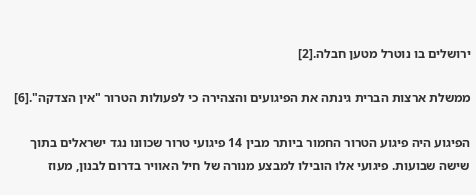ירושלים בו נוטרל מטען חבלה.[2]

ממשלת ארצות הברית גינתה את הפיגועים והצהירה כי לפעולות הטרור "אין הצדקה".[6]

הפיגוע היה פיגוע הטרור החמור ביותר מבין 14 פיגועי טרור שכוונו נגד ישראלים בתוך שישה שבועות. פיגועי אלו הובילו למבצע מנורה של חיל האוויר בדרום לבנון, מעוז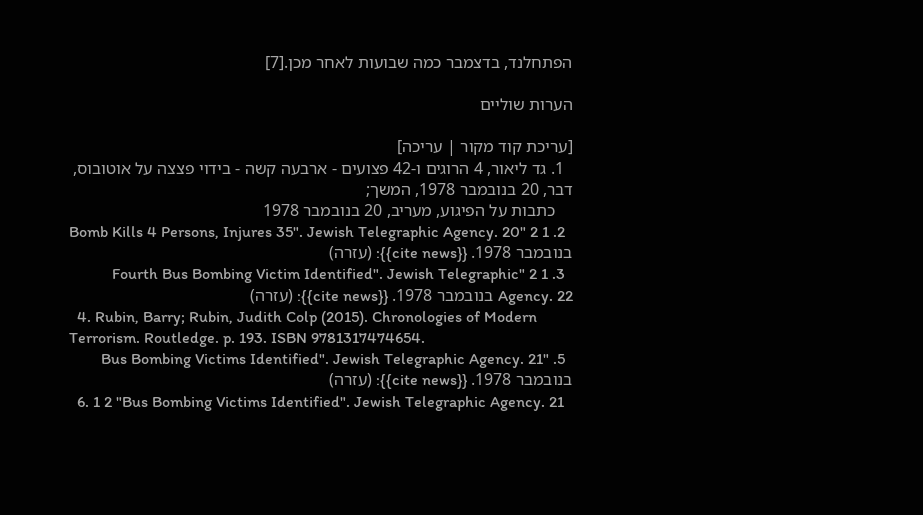הפתחלנד, בדצמבר כמה שבועות לאחר מכן.[7]

הערות שוליים

[עריכת קוד מקור | עריכה]
  1. גד ליאור, 4 הרוגים ו-42 פצועים - ארבעה קשה - בידוי פצצה על אוטובוס, דבר, 20 בנובמבר 1978, המשך;
    כתבות על הפיגוע, מעריב, 20 בנובמבר 1978
  2. 1 2 "Bomb Kills 4 Persons, Injures 35". Jewish Telegraphic Agency. 20 בנובמבר 1978. {{cite news}}: (עזרה)
  3. 1 2 "Fourth Bus Bombing Victim Identified". Jewish Telegraphic Agency. 22 בנובמבר 1978. {{cite news}}: (עזרה)
  4. Rubin, Barry; Rubin, Judith Colp (2015). Chronologies of Modern Terrorism. Routledge. p. 193. ISBN 9781317474654.
  5. "Bus Bombing Victims Identified". Jewish Telegraphic Agency. 21 בנובמבר 1978. {{cite news}}: (עזרה)
  6. 1 2 "Bus Bombing Victims Identified". Jewish Telegraphic Agency. 21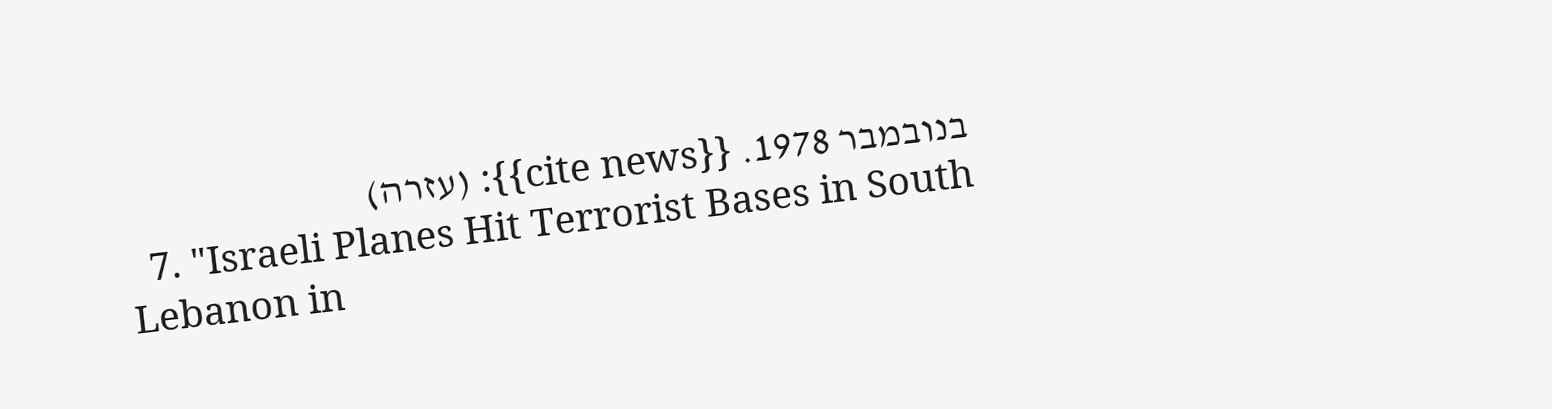בנובמבר 1978. {{cite news}}: (עזרה)
  7. "Israeli Planes Hit Terrorist Bases in South Lebanon in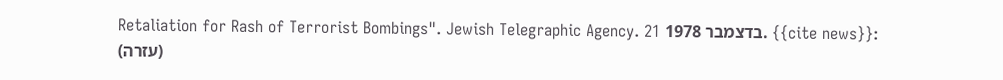Retaliation for Rash of Terrorist Bombings". Jewish Telegraphic Agency. 21 בדצמבר 1978. {{cite news}}: (עזרה)